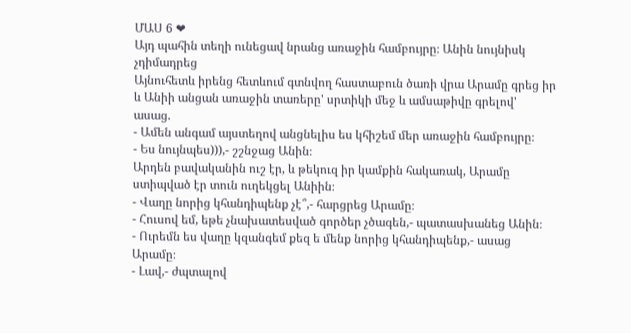ՄԱՍ 6 ❤
Այդ պահին տեղի ունեցավ նրանց առաջին համբույրը։ Անին նույնիսկ չդիմադրեց
Այնուհետև իրենց հետևում գտնվող հաստաբուն ծառի վրա Արամը գրեց իր և Անիի անցան առաջին տառերը' սրտիկի մեջ և ամսաթիվը գրելով' ասաց.
- Ամեն անգամ այստեղով անցնելիս ես կհիշեմ մեր առաջին համբույրը։
- Ես նույնպես))),- շշնջաց Անին։
Արդեն բավականին ուշ էր, և թեկուզ իր կամքին հակառակ, Արամը ստիպված էր տուն ուղեկցել Անիին։
- Վաղը նորից կհանդիպենք չէ՞,- հարցրեց Արամը։
- Հուսով եմ, եթե չնախատեսված գործեր չծագեն,- պատասխանեց Անին։
- Ուրեմն ես վաղը կզանգեմ քեզ ե մենք նորից կհանդիպենք,- ասաց Արամը։
- Լավ,- ժպտալով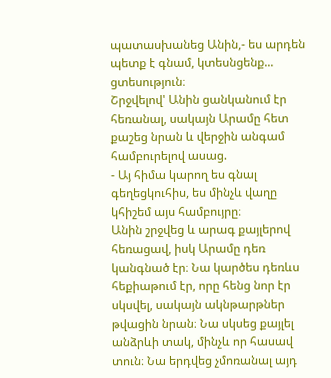պատասխանեց Անին,- ես արդեն պետք է գնամ, կտեսնցենք... ցտեսություն։
Շրջվելով' Անին ցանկանում էր հեռանալ, սակայն Արամը հետ քաշեց նրան և վերջին անգամ համբուրելով ասաց.
- Այ հիմա կարող ես գնալ գեղեցկուհիս, ես մինչև վաղը կհիշեմ այս համբույրը։
Անին շրջվեց և արագ քայլերով հեռացավ, իսկ Արամը դեռ կանգնած էր։ Նա կարծես դեռևս հեքիաթում էր, որը հենց նոր էր սկսվել, սակայն ակնթարթներ թվացին նրան։ Նա սկսեց քայլել անձրևի տակ, մինչև որ հասավ տուն։ Նա երդվեց չմոռանալ այդ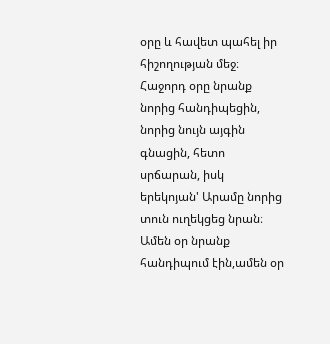օրը և հավետ պահել իր հիշողության մեջ։
Հաջորդ օրը նրանք նորից հանդիպեցին, նորից նույն այգին գնացին, հետո սրճարան, իսկ երեկոյան' Արամը նորից տուն ուղեկցեց նրան։
Ամեն օր նրանք հանդիպում էին,ամեն օր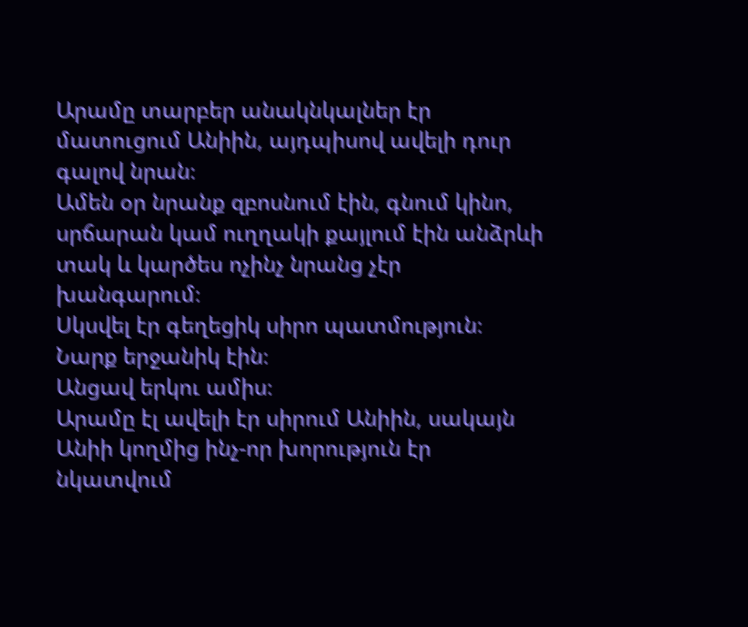Արամը տարբեր անակնկալներ էր մատուցում Անիին, այդպիսով ավելի դուր գալով նրան։
Ամեն օր նրանք զբոսնում էին, գնում կինո, սրճարան կամ ուղղակի քայլում էին անձրևի տակ և կարծես ոչինչ նրանց չէր խանգարում։
Սկսվել էր գեղեցիկ սիրո պատմություն։ Նարք երջանիկ էին։
Անցավ երկու ամիս։
Արամը էլ ավելի էր սիրում Անիին, սակայն Անիի կողմից ինչ-որ խորություն էր նկատվում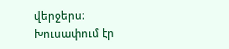վերջերս։ Խուսափում էր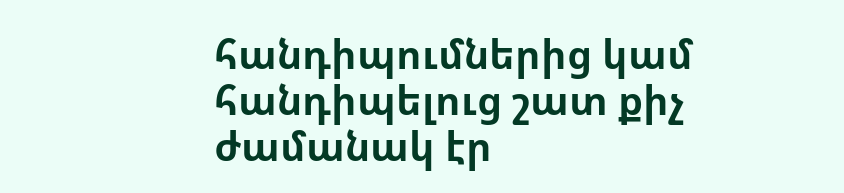հանդիպումներից կամ հանդիպելուց շատ քիչ ժամանակ էր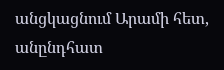անցկացնում Արամի հետ, անընդհատ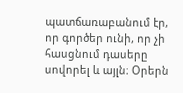պատճառաբանում էր, որ գործեր ունի, որ չի հասցնում դասերը սովորել և այլն։ Օրերն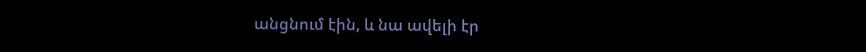անցնում էին, և նա ավելի էր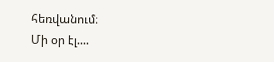հեռվանում։
Մի օր էլ....